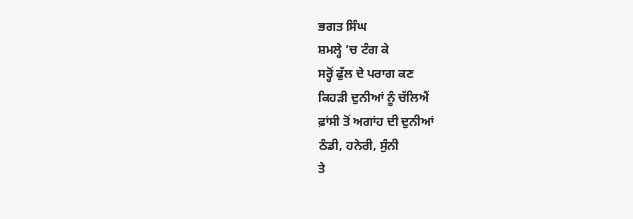ਭਗਤ ਸਿੰਘ
ਸ਼ਮਲ੍ਹੇ ’ਚ ਟੰਗ ਕੇ
ਸਰ੍ਹੋਂ ਫੁੱਲ ਦੇ ਪਰਾਗ ਕਣ
ਕਿਹੜੀ ਦੁਨੀਆਂ ਨੂੰ ਚੱਲਿਐਂ
ਫ਼ਾਂਸੀ ਤੋਂ ਅਗਾਂਹ ਦੀ ਦੁਨੀਆਂ
ਠੰਡੀ, ਹਨੇਰੀ, ਸੁੰਨੀ
ਤੇ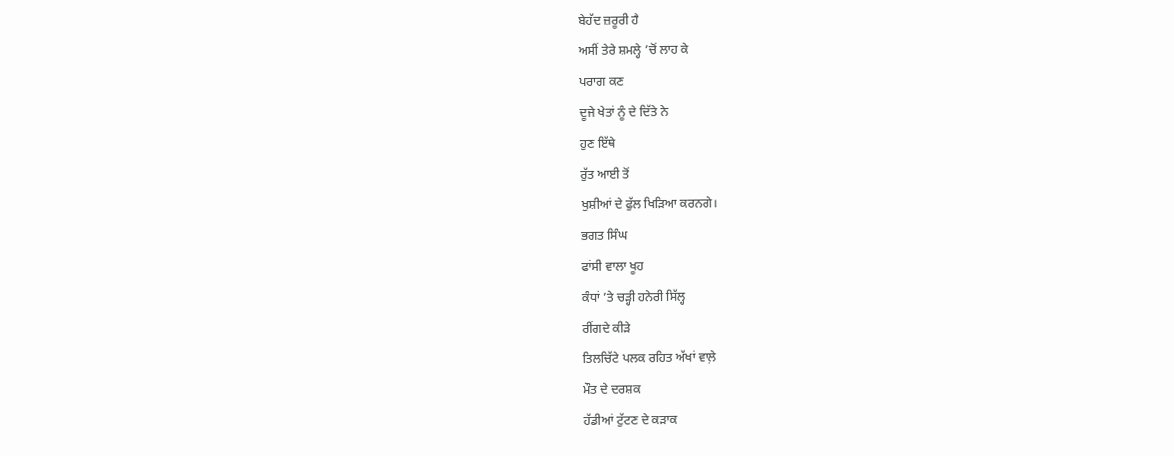ਬੇਹੱਦ ਜ਼ਰੂਰੀ ਹੈ
ਅਸੀਂ ਤੇਰੇ ਸ਼ਮਲ੍ਹੇ ’ਚੋਂ ਲਾਹ ਕੇ
ਪਰਾਗ ਕਣ
ਦੂਜੇ ਖੇਤਾਂ ਨੂੰ ਦੇ ਦਿੱਤੇ ਨੇ
ਹੁਣ ਇੱਥੇ
ਰੁੱਤ ਆਈ ਤੋਂ
ਖੁਸ਼ੀਆਂ ਦੇ ਫੁੱਲ ਖਿੜਿਆ ਕਰਨਗੇ।
ਭਗਤ ਸਿੰਘ
ਫਾਂਸੀ ਵਾਲਾ ਖੂਹ
ਕੰਧਾਂ ’ਤੇ ਚੜ੍ਹੀ ਹਨੇਰੀ ਸਿੱਲ੍ਹ
ਰੀਂਗਦੇ ਕੀੜੇ
ਤਿਲਚਿੱਟੇ ਪਲਕ ਰਹਿਤ ਅੱਖਾਂ ਵਾਲ਼ੇ
ਮੌਤ ਦੇ ਦਰਸ਼ਕ
ਹੱਡੀਆਂ ਟੁੱਟਣ ਦੇ ਕੜਾਕ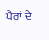ਪੈਰਾਂ ਦੇ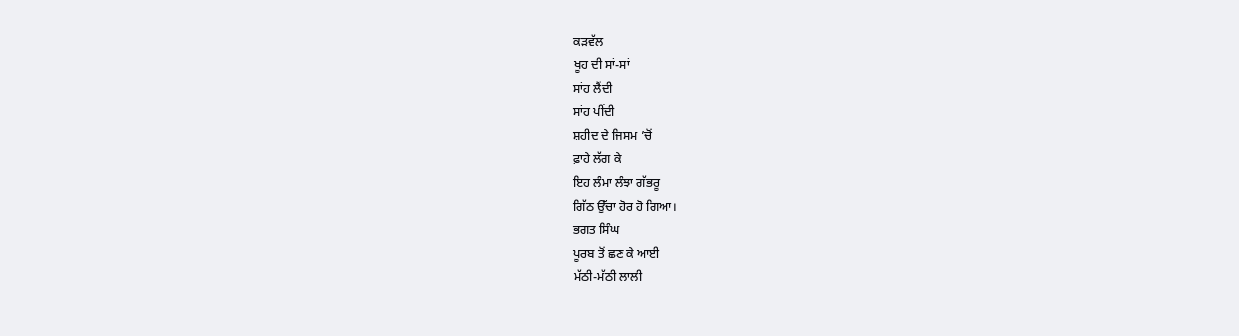ਕੜਵੱਲ
ਖੂਹ ਦੀ ਸਾਂ-ਸਾਂ
ਸਾਂਹ ਲੈਂਦੀ
ਸਾਂਹ ਪੀਂਦੀ
ਸ਼ਹੀਦ ਦੇ ਜਿਸਮ ’ਚੋਂ
ਫ਼ਾਹੇ ਲੱਗ ਕੇ
ਇਹ ਲੰਮਾ ਲੰਝਾ ਗੱਭਰੂ
ਗਿੱਠ ਉੱਚਾ ਹੋਰ ਹੋ ਗਿਆ।
ਭਗਤ ਸਿੰਘ
ਪੂਰਬ ਤੋਂ ਛਣ ਕੇ ਆਈ
ਮੱਠੀ-ਮੱਠੀ ਲਾਲੀ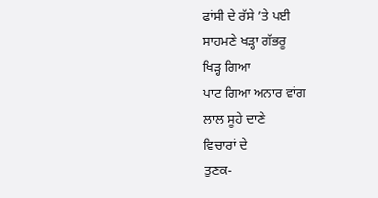ਫਾਂਸੀ ਦੇ ਰੱਸੇ ’ਤੇ ਪਈ
ਸਾਹਮਣੇ ਖੜ੍ਹਾ ਗੱਭਰੂ
ਖਿੜ੍ਹ ਗਿਆ
ਪਾਟ ਗਿਆ ਅਨਾਰ ਵਾਂਗ
ਲਾਲ ਸੂਹੇ ਦਾਣੇ
ਵਿਚਾਰਾਂ ਦੇ
ਤੁਣਕ-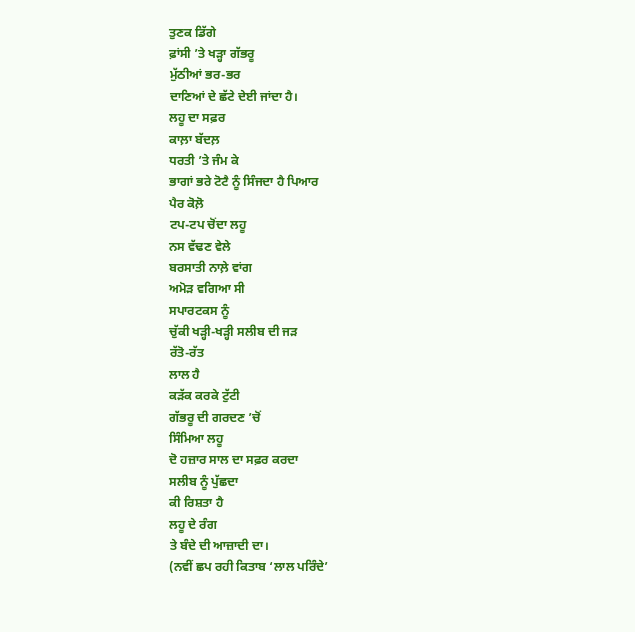ਤੁਣਕ ਡਿੱਗੇ
ਫ਼ਾਂਸੀ ’ਤੇ ਖੜ੍ਹਾ ਗੱਭਰੂ
ਮੁੱਠੀਆਂ ਭਰ-ਭਰ
ਦਾਣਿਆਂ ਦੇ ਛੱਟੇ ਦੇਈ ਜਾਂਦਾ ਹੈ।
ਲਹੂ ਦਾ ਸਫ਼ਰ
ਕਾਲ਼ਾ ਬੱਦਲ਼
ਧਰਤੀ ’ਤੇ ਜੰਮ ਕੇ
ਭਾਗਾਂ ਭਰੇ ਟੋਟੈ ਨੂੰ ਸਿੰਜਦਾ ਹੈ ਪਿਆਰ
ਪੈਰ ਕੋਲ਼ੋ
ਟਪ-ਟਪ ਚੋਂਦਾ ਲਹੂ
ਨਸ ਵੱਢਣ ਵੇਲੇ
ਬਰਸਾਤੀ ਨਾਲ਼ੇ ਵਾਂਗ
ਅਮੋੜ ਵਗਿਆ ਸੀ
ਸਪਾਰਟਕਸ ਨੂੰ
ਚੁੱਕੀ ਖੜ੍ਹੀ-ਖੜ੍ਹੀ ਸਲੀਬ ਦੀ ਜੜ
ਰੱਤੋ-ਰੱਤ
ਲਾਲ ਹੈ
ਕੜੱਕ ਕਰਕੇ ਟੁੱਟੀ
ਗੱਭਰੂ ਦੀ ਗਰਦਣ ’ਚੋਂ
ਸਿੰਮਿਆ ਲਹੂ
ਦੋ ਹਜ਼ਾਰ ਸਾਲ ਦਾ ਸਫ਼ਰ ਕਰਦਾ
ਸਲੀਬ ਨੂੰ ਪੁੱਛਦਾ
ਕੀ ਰਿਸ਼ਤਾ ਹੈ
ਲਹੂ ਦੇ ਰੰਗ
ਤੇ ਬੰਦੇ ਦੀ ਆਜ਼ਾਦੀ ਦਾ।
(ਨਵੀਂ ਛਪ ਰਹੀ ਕਿਤਾਬ ‘ਲਾਲ ਪਰਿੰਦੇ’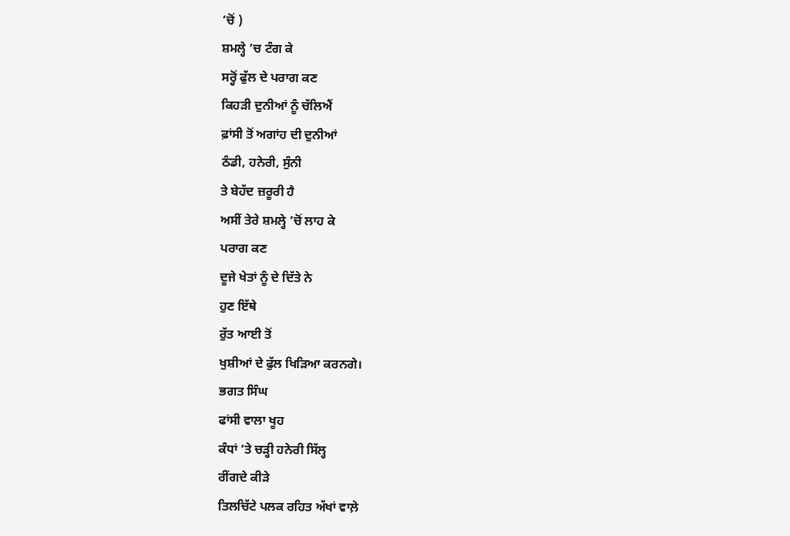’ਚੋਂ )
ਸ਼ਮਲ੍ਹੇ ’ਚ ਟੰਗ ਕੇ
ਸਰ੍ਹੋਂ ਫੁੱਲ ਦੇ ਪਰਾਗ ਕਣ
ਕਿਹੜੀ ਦੁਨੀਆਂ ਨੂੰ ਚੱਲਿਐਂ
ਫ਼ਾਂਸੀ ਤੋਂ ਅਗਾਂਹ ਦੀ ਦੁਨੀਆਂ
ਠੰਡੀ, ਹਨੇਰੀ, ਸੁੰਨੀ
ਤੇ ਬੇਹੱਦ ਜ਼ਰੂਰੀ ਹੈ
ਅਸੀਂ ਤੇਰੇ ਸ਼ਮਲ੍ਹੇ ’ਚੋਂ ਲਾਹ ਕੇ
ਪਰਾਗ ਕਣ
ਦੂਜੇ ਖੇਤਾਂ ਨੂੰ ਦੇ ਦਿੱਤੇ ਨੇ
ਹੁਣ ਇੱਥੇ
ਰੁੱਤ ਆਈ ਤੋਂ
ਖੁਸ਼ੀਆਂ ਦੇ ਫੁੱਲ ਖਿੜਿਆ ਕਰਨਗੇ।
ਭਗਤ ਸਿੰਘ
ਫਾਂਸੀ ਵਾਲਾ ਖੂਹ
ਕੰਧਾਂ ’ਤੇ ਚੜ੍ਹੀ ਹਨੇਰੀ ਸਿੱਲ੍ਹ
ਰੀਂਗਦੇ ਕੀੜੇ
ਤਿਲਚਿੱਟੇ ਪਲਕ ਰਹਿਤ ਅੱਖਾਂ ਵਾਲ਼ੇ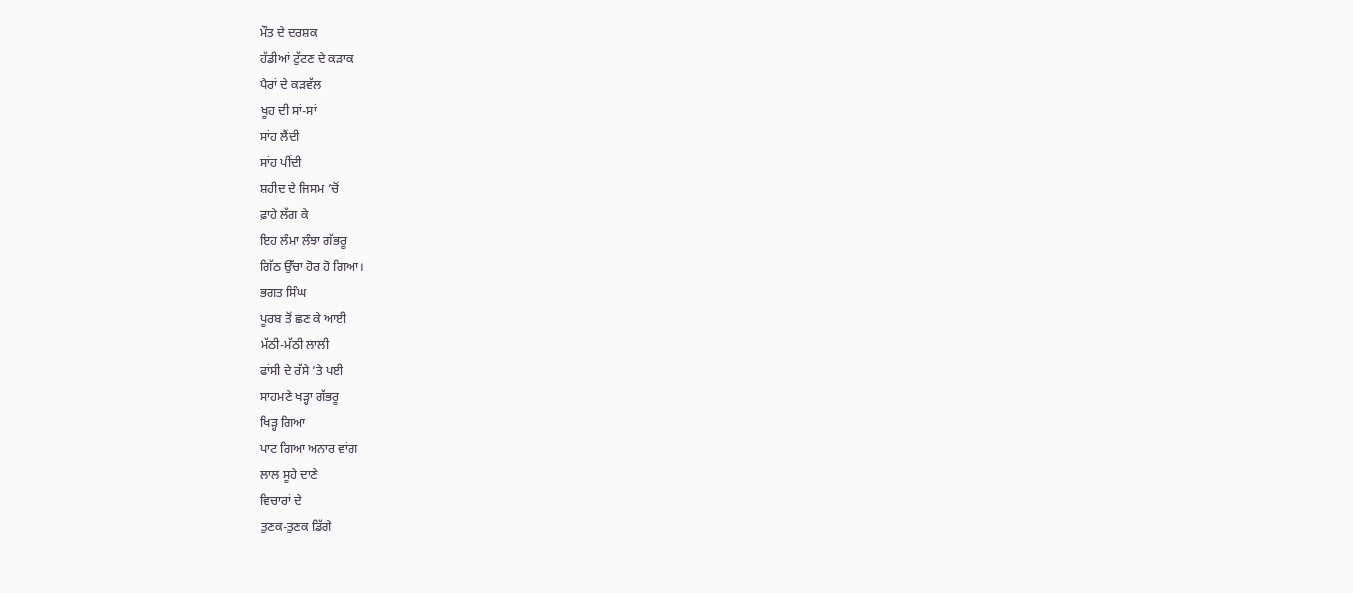ਮੌਤ ਦੇ ਦਰਸ਼ਕ
ਹੱਡੀਆਂ ਟੁੱਟਣ ਦੇ ਕੜਾਕ
ਪੈਰਾਂ ਦੇ ਕੜਵੱਲ
ਖੂਹ ਦੀ ਸਾਂ-ਸਾਂ
ਸਾਂਹ ਲੈਂਦੀ
ਸਾਂਹ ਪੀਂਦੀ
ਸ਼ਹੀਦ ਦੇ ਜਿਸਮ ’ਚੋਂ
ਫ਼ਾਹੇ ਲੱਗ ਕੇ
ਇਹ ਲੰਮਾ ਲੰਝਾ ਗੱਭਰੂ
ਗਿੱਠ ਉੱਚਾ ਹੋਰ ਹੋ ਗਿਆ।
ਭਗਤ ਸਿੰਘ
ਪੂਰਬ ਤੋਂ ਛਣ ਕੇ ਆਈ
ਮੱਠੀ-ਮੱਠੀ ਲਾਲੀ
ਫਾਂਸੀ ਦੇ ਰੱਸੇ ’ਤੇ ਪਈ
ਸਾਹਮਣੇ ਖੜ੍ਹਾ ਗੱਭਰੂ
ਖਿੜ੍ਹ ਗਿਆ
ਪਾਟ ਗਿਆ ਅਨਾਰ ਵਾਂਗ
ਲਾਲ ਸੂਹੇ ਦਾਣੇ
ਵਿਚਾਰਾਂ ਦੇ
ਤੁਣਕ-ਤੁਣਕ ਡਿੱਗੇ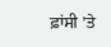ਫ਼ਾਂਸੀ ’ਤੇ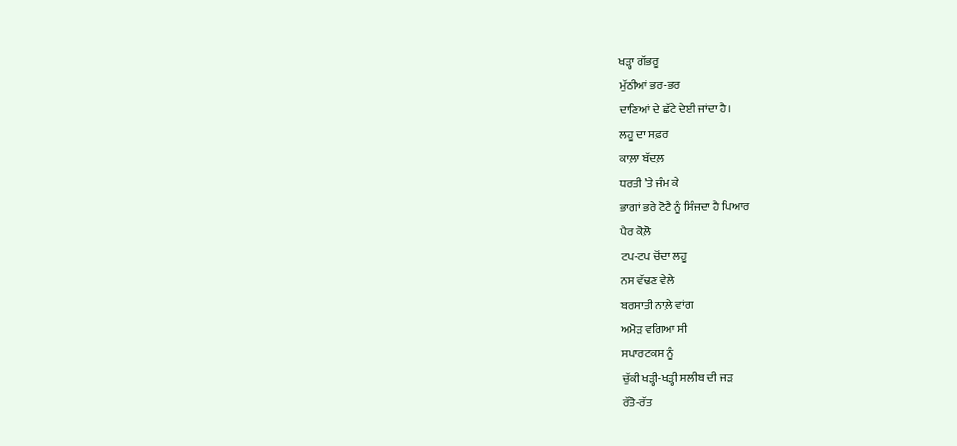ਖੜ੍ਹਾ ਗੱਭਰੂ
ਮੁੱਠੀਆਂ ਭਰ-ਭਰ
ਦਾਣਿਆਂ ਦੇ ਛੱਟੇ ਦੇਈ ਜਾਂਦਾ ਹੈ।
ਲਹੂ ਦਾ ਸਫ਼ਰ
ਕਾਲ਼ਾ ਬੱਦਲ਼
ਧਰਤੀ ’ਤੇ ਜੰਮ ਕੇ
ਭਾਗਾਂ ਭਰੇ ਟੋਟੈ ਨੂੰ ਸਿੰਜਦਾ ਹੈ ਪਿਆਰ
ਪੈਰ ਕੋਲ਼ੋ
ਟਪ-ਟਪ ਚੋਂਦਾ ਲਹੂ
ਨਸ ਵੱਢਣ ਵੇਲੇ
ਬਰਸਾਤੀ ਨਾਲ਼ੇ ਵਾਂਗ
ਅਮੋੜ ਵਗਿਆ ਸੀ
ਸਪਾਰਟਕਸ ਨੂੰ
ਚੁੱਕੀ ਖੜ੍ਹੀ-ਖੜ੍ਹੀ ਸਲੀਬ ਦੀ ਜੜ
ਰੱਤੋ-ਰੱਤ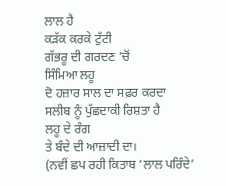ਲਾਲ ਹੈ
ਕੜੱਕ ਕਰਕੇ ਟੁੱਟੀ
ਗੱਭਰੂ ਦੀ ਗਰਦਣ ’ਚੋਂ
ਸਿੰਮਿਆ ਲਹੂ
ਦੋ ਹਜ਼ਾਰ ਸਾਲ ਦਾ ਸਫ਼ਰ ਕਰਦਾ
ਸਲੀਬ ਨੂੰ ਪੁੱਛਦਾਕੀ ਰਿਸ਼ਤਾ ਹੈ
ਲਹੂ ਦੇ ਰੰਗ
ਤੇ ਬੰਦੇ ਦੀ ਆਜ਼ਾਦੀ ਦਾ।
(ਨਵੀਂ ਛਪ ਰਹੀ ਕਿਤਾਬ ‘ਲਾਲ ਪਰਿੰਦੇ’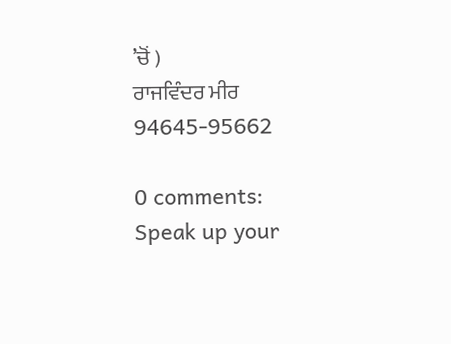’ਚੋਂ )
ਰਾਜਵਿੰਦਰ ਮੀਰ
94645-95662

0 comments:
Speak up your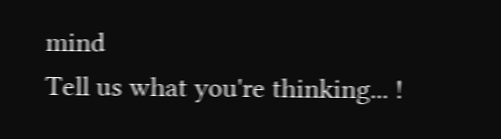mind
Tell us what you're thinking... !